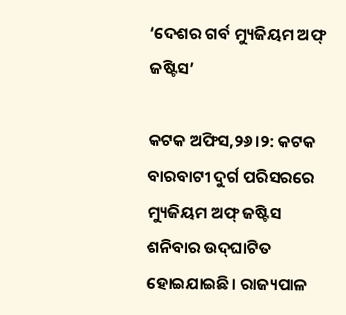‘ଦେଶର ଗର୍ବ ମ୍ୟୁଜିୟମ ଅଫ୍‌ ଜଷ୍ଟିସ’

କଟକ ଅଫିସ,୨୬।୨: କଟକ ବାରବାଟୀ ଦୁର୍ଗ ପରିସରରେ ମ୍ୟୁଜିୟମ ଅଫ୍‌ ଜଷ୍ଟିସ ଶନିବାର ଉଦ୍‌ଘାଟିତ ହୋଇଯାଇଛି। ରାଜ୍ୟପାଳ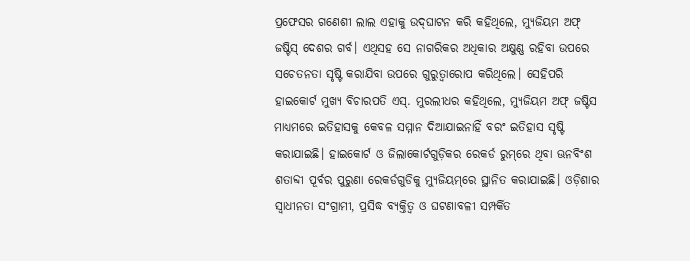ପ୍ରଫେସର ଗଣେଶୀ ଲାଲ ଏହାକୁ ଉଦ୍‌ଘାଟନ କରି କହିଥିଲେ, ମ୍ୟୁଜିୟମ ଅଫ୍‌ ଜଷ୍ଟିସ୍‌ ଦେଶର ଗର୍ବ। ଏଥିସହ ସେ ନାଗରିକର ଅଧିକାର ଅକ୍ଷୁଣ୍ଣ ରହିବା ଉପରେ ସଚେତନତା ସୃଷ୍ଟି କରାଯିବା ଉପରେ ଗୁରୁତ୍ୱାରୋପ କରିଥିଲେ। ସେହିପରି ହାଇକୋର୍ଟ ମୁଖ୍ୟ ବିଚାରପତି ଏସ୍‌. ମୁରଲୀଧର କହିଥିଲେ, ମ୍ୟୁଜିୟମ ଅଫ୍‌ ଜଷ୍ଟିସ ମାଧ୍ୟମରେ ଇତିହାସକୁ କେବଳ ସମ୍ମାନ ଦିଆଯାଇନାହିଁ ବରଂ ଇତିହାସ ସୃଷ୍ଟି କରାଯାଇଛି। ହାଇକୋର୍ଟ ଓ ଜିଲାକୋର୍ଟଗୁଡ଼ିକର ରେକର୍ଡ ରୁମ୍‌ରେ ଥିବା ଊନବିଂଶ ଶତାବ୍ଦୀ ପୂର୍ବର ପୁରୁଣା ରେକର୍ଡଗୁଡିକୁ ମ୍ୟୁଜିୟମ୍‌ରେ ସ୍ଥାନିତ କରାଯାଇଛି। ଓଡ଼ିଶାର ସ୍ବାଧୀନତା ସଂଗ୍ରାମୀ, ପ୍ରସିଦ୍ଧ ବ୍ୟକ୍ତିତ୍ୱ ଓ ଘଟଣାବଳୀ ସମ୍ପର୍କିତ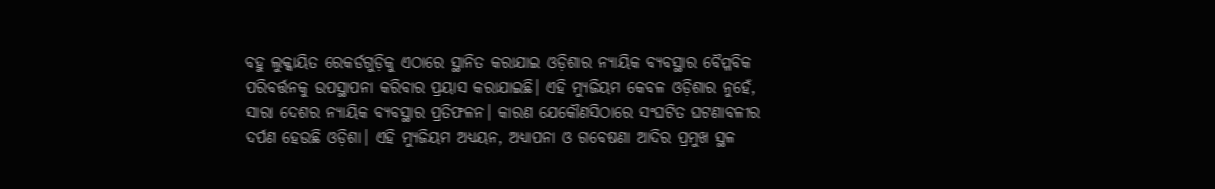ବହୁ ଲୁକ୍କାୟିତ ରେକର୍ଡଗୁଡ଼ିକୁ ଏଠାରେ ସ୍ଥାନିତ କରାଯାଇ ଓଡ଼ିଶାର ନ୍ୟାୟିକ ବ୍ୟବସ୍ଥାର ବୈପ୍ଳବିକ ପରିବର୍ତ୍ତନକୁ ଉପସ୍ଥାପନା କରିବାର ପ୍ରୟାସ କରାଯାଇଛି। ଏହି ମ୍ୟୁଜିୟମ କେବଳ ଓଡ଼ିଶାର ନୁହେଁ, ସାରା ଦେଶର ନ୍ୟାୟିକ ବ୍ୟବସ୍ଥାର ପ୍ରତିଫଳନ। କାରଣ ଯେକୌଣସିଠାରେ ସଂଘଟିତ ଘଟଣାବଳୀର ଦର୍ପଣ ହେଉଛି ଓଡ଼ିଶା। ଏହି ମ୍ୟୁଜିୟମ ଅଧ୍ୟୟନ, ଅଧ୍ୟାପନା ଓ ଗବେଷଣା ଆଦିର ପ୍ରମୁଖ ସ୍ଥଳ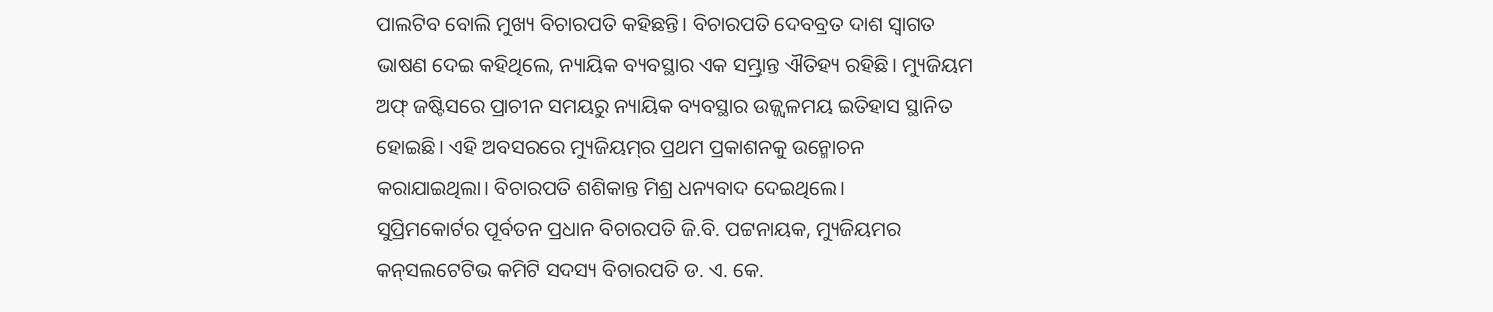ପାଲଟିବ ବୋଲି ମୁଖ୍ୟ ବିଚାରପତି କହିଛନ୍ତି। ବିଚାରପତି ଦେବବ୍ରତ ଦାଶ ସ୍ବାଗତ ଭାଷଣ ଦେଇ କହିଥିଲେ, ନ୍ୟାୟିକ ବ୍ୟବସ୍ଥାର ଏକ ସମ୍ଭ୍ରାନ୍ତ ଐତିହ୍ୟ ରହିଛି। ମ୍ୟୁଜିୟମ ଅଫ୍‌ ଜଷ୍ଟିସରେ ପ୍ରାଚୀନ ସମୟରୁ ନ୍ୟାୟିକ ବ୍ୟବସ୍ଥାର ଉଜ୍ଜ୍ୱଳମୟ ଇତିହାସ ସ୍ଥାନିତ ହୋଇଛି। ଏହି ଅବସରରେ ମ୍ୟୁଜିୟମ୍‌ର ପ୍ରଥମ ପ୍ରକାଶନକୁ ଉନ୍ମୋଚନ କରାଯାଇଥିଲା। ବିଚାରପତି ଶଶିକାନ୍ତ ମିଶ୍ର ଧନ୍ୟବାଦ ଦେଇଥିଲେ।
ସୁପ୍ରିମକୋର୍ଟର ପୂର୍ବତନ ପ୍ରଧାନ ବିଚାରପତି ଜି.ବି. ପଟ୍ଟନାୟକ, ମ୍ୟୁଜିୟମର କନ୍‌ସଲଟେଟିଭ କମିଟି ସଦସ୍ୟ ବିଚାରପତି ଡ. ଏ. କେ.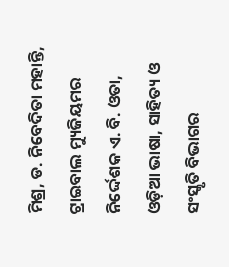ମିଶ୍ର, ଡ. ନିବେଦିତା ମହାନ୍ତି, ଟ୍ରାଇବାଲ ମ୍ୟୁଜିୟମର ନିର୍ଦ୍ଦେଶକ ଏ. ବି. ଓତା, ଓଡ଼ିଆ ଭାଷା, ସାହିତ୍ୟ ଓ ସଂସ୍କୃତି ବିଭାଗର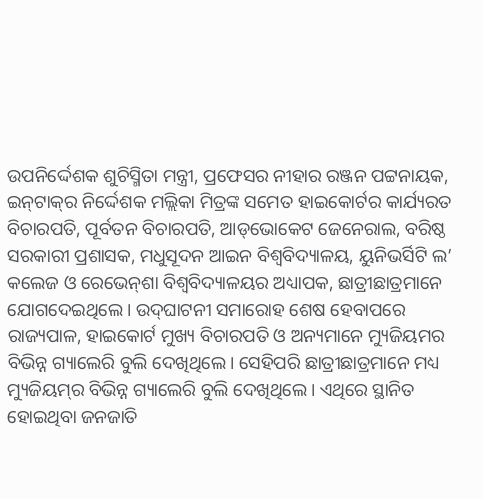ଉପନିର୍ଦ୍ଦେଶକ ଶୁଚିସ୍ମିତା ମନ୍ତ୍ରୀ, ପ୍ରଫେସର ନୀହାର ରଞ୍ଜନ ପଟ୍ଟନାୟକ, ଇନ୍‌ଟାକ୍‌ର ନିର୍ଦ୍ଦେଶକ ମଲ୍ଲିକା ମିତ୍ରଙ୍କ ସମେତ ହାଇକୋର୍ଟର କାର୍ଯ୍ୟରତ ବିଚାରପତି, ପୂର୍ବତନ ବିଚାରପତି, ଆଡ୍‌ଭୋକେଟ ଜେନେରାଲ, ବରିଷ୍ଠ ସରକାରୀ ପ୍ରଶାସକ, ମଧୁସୂଦନ ଆଇନ ବିଶ୍ୱବିଦ୍ୟାଳୟ, ୟୁନିଭର୍ସିଟି ଲ’ କଲେଜ ଓ ରେଭେନ୍‌ଶା ବିଶ୍ୱବିଦ୍ୟାଳୟର ଅଧ୍ୟାପକ, ଛାତ୍ରୀଛାତ୍ରମାନେ ଯୋଗଦେଇଥିଲେ। ଉଦ୍‌ଘାଟନୀ ସମାରୋହ ଶେଷ ହେବାପରେ ରାଜ୍ୟପାଳ, ହାଇକୋର୍ଟ ମୁଖ୍ୟ ବିଚାରପତି ଓ ଅନ୍ୟମାନେ ମ୍ୟୁଜିୟମର ବିଭିନ୍ନ ଗ୍ୟାଲେରି ବୁଲି ଦେଖିଥିଲେ। ସେହିପରି ଛାତ୍ରୀଛାତ୍ରମାନେ ମଧ୍ୟ ମ୍ୟୁଜିୟମ୍‌ର ବିଭିନ୍ନ ଗ୍ୟାଲେରି ବୁଲି ଦେଖିଥିଲେ। ଏଥିରେ ସ୍ଥାନିତ ହୋଇଥିବା ଜନଜାତି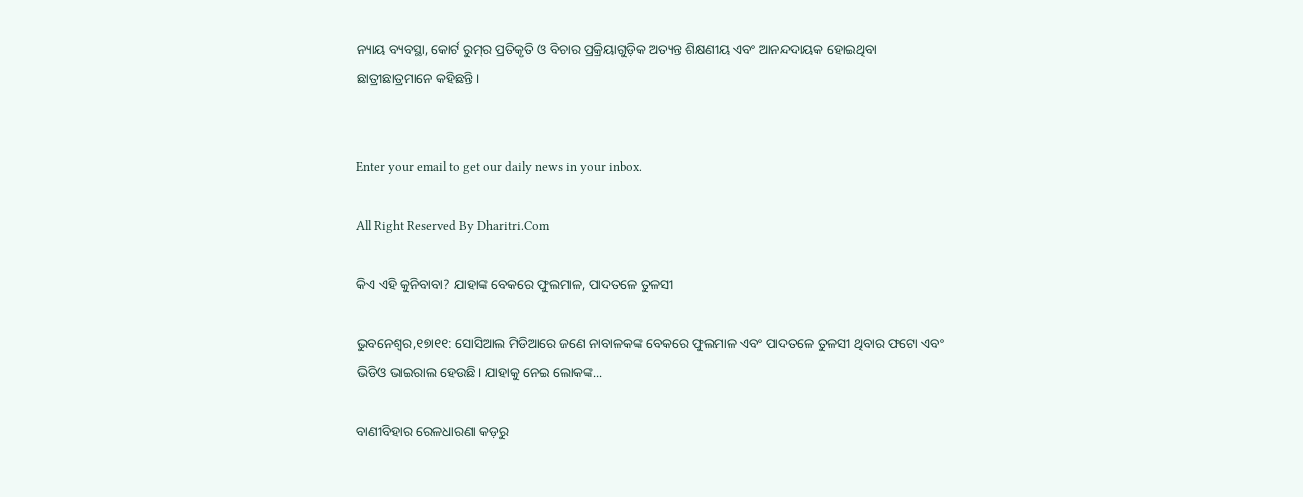ନ୍ୟାୟ ବ୍ୟବସ୍ଥା, କୋର୍ଟ ରୁମ୍‌ର ପ୍ରତିକୃତି ଓ ବିଚାର ପ୍ରକ୍ରିୟାଗୁଡ଼ିକ ଅତ୍ୟନ୍ତ ଶିକ୍ଷଣୀୟ ଏବଂ ଆନନ୍ଦଦାୟକ ହୋଇଥିବା ଛାତ୍ରୀଛାତ୍ରମାନେ କହିଛନ୍ତି।


Enter your email to get our daily news in your inbox.

All Right Reserved By Dharitri.Com

କିଏ ଏହି କୁନିବାବା? ଯାହାଙ୍କ ବେକରେ ଫୁଲମାଳ, ପାଦତଳେ ତୁଳସୀ

ଭୁବନେଶ୍ୱର,୧୭ା୧୧: ସୋସିଆଲ ମିଡିଆରେ ଜଣେ ନାବାଳକଙ୍କ ବେକରେ ଫୁଲମାଳ ଏବଂ ପାଦତଳେ ତୁଳସୀ ଥିବାର ଫଟୋ ଏବଂ ଭିଡିଓ ଭାଇରାଲ ହେଉଛି। ଯାହାକୁ ନେଇ ଲୋକଙ୍କ...

ବାଣୀବିହାର ରେଳଧାରଣା କଡ଼ରୁ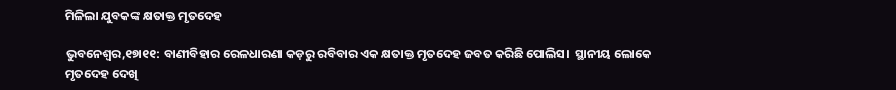ମିଳିଲା ଯୁବକଙ୍କ କ୍ଷତାକ୍ତ ମୃତଦେହ

ଭୁବନେଶ୍ୱର,୧୭ା୧୧: ବାଣୀବିହାର ରେଳଧାରଣା କଡ଼ରୁ ରବିବାର ଏକ କ୍ଷତାକ୍ତ ମୃତଦେହ ଜବତ କରିଛି ପୋଲିସ।  ସ୍ଥାନୀୟ ଲୋକେ ମୃତଦେହ ଦେଖି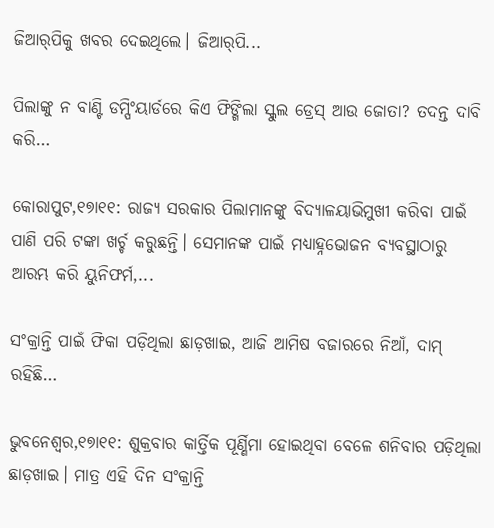ଜିଆର୍‌ପିକୁ ଖବର ଦେଇଥିଲେ। ଜିଆର୍‌ପି...

ପିଲାଙ୍କୁ ନ ବାଣ୍ଟି ଡମ୍ପିଂୟାର୍ଡରେ କିଏ ଫିଙ୍ଗିଲା ସ୍କୁଲ ଡ୍ରେସ୍‌ ଆଉ ଜୋତା? ତଦନ୍ତ ଦାବି କରି…

କୋରାପୁଟ,୧୭ା୧୧: ରାଜ୍ୟ ସରକାର ପିଲାମାନଙ୍କୁ ବିଦ୍ୟାଳୟାଭିମୁଖୀ କରିବା ପାଇଁ ପାଣି ପରି ଟଙ୍କା ଖର୍ଚ୍ଚ କରୁଛନ୍ତି। ସେମାନଙ୍କ ପାଇଁ ମଧ୍ୟାହ୍ନଭୋଜନ ବ୍ୟବସ୍ଥାଠାରୁ ଆରମ୍ଭ କରି ୟୁନିଫର୍ମ,...

ସଂକ୍ରାନ୍ତି ପାଇଁ ଫିକା ପଡ଼ିଥିଲା ଛାଡ଼ଖାଇ, ଆଜି ଆମିଷ ବଜାରରେ ନିଆଁ, ଦାମ୍‌ ରହିଛି…

ଭୁବନେଶ୍ୱର,୧୭ା୧୧: ଶୁକ୍ରବାର କାର୍ତ୍ତିକ ପୂର୍ଣ୍ଣିମା ହୋଇଥିବା ବେଳେ ଶନିବାର ପଡ଼ିଥିଲା ଛାଡ଼ଖାଇ। ମାତ୍ର ଏହି ଦିନ ସଂକ୍ରାନ୍ତି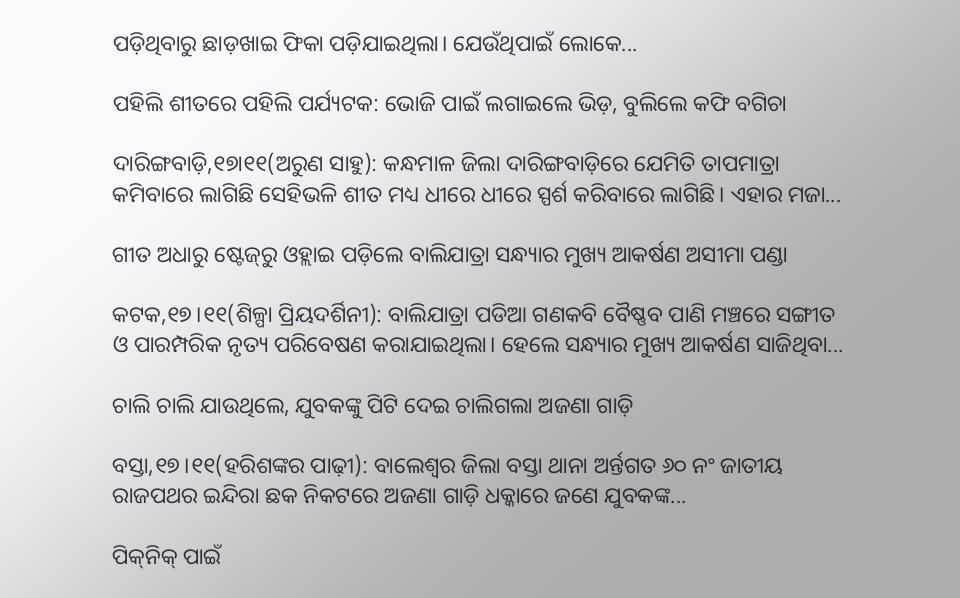ପଡ଼ିଥିବାରୁ ଛାଡ଼ଖାଇ ଫିକା ପଡ଼ିଯାଇଥିଲା। ଯେଉଁଥିପାଇଁ ଲୋକେ...

ପହିଲି ଶୀତରେ ପହିଲି ପର୍ଯ୍ୟଟକ: ଭୋଜି ପାଇଁ ଲଗାଇଲେ ଭିଡ଼, ବୁଲିଲେ କଫି ବଗିଚା

ଦାରିଙ୍ଗବାଡ଼ି,୧୭ା୧୧(ଅରୁଣ ସାହୁ): କନ୍ଧମାଳ ଜିଲା ଦାରିଙ୍ଗବାଡ଼ିରେ ଯେମିତି ତାପମାତ୍ରା କମିବାରେ ଲାଗିଛି ସେହିଭଳି ଶୀତ ମଧ୍ୟ ଧୀରେ ଧୀରେ ସ୍ପର୍ଶ କରିବାରେ ଲାଗିଛି। ଏହାର ମଜା...

ଗୀତ ଅଧାରୁ ଷ୍ଟେଜ୍‌ରୁ ଓହ୍ଲାଇ ପଡ଼ିଲେ ବାଲିଯାତ୍ରା ସନ୍ଧ୍ୟାର ମୁଖ୍ୟ ଆକର୍ଷଣ ଅସୀମା ପଣ୍ଡା

କଟକ,୧୭।୧୧(ଶିଳ୍ପା ପ୍ରିୟଦର୍ଶିନୀ): ବାଲିଯାତ୍ରା ପଡିଆ ଗଣକବି ବୈଷ୍ଣବ ପାଣି ମଞ୍ଚରେ ସଙ୍ଗୀତ ଓ ପାରମ୍ପରିକ ନୃତ୍ୟ ପରିବେଷଣ କରାଯାଇଥିଲା। ହେଲେ ସନ୍ଧ୍ୟାର ମୁଖ୍ୟ ଆକର୍ଷଣ ସାଜିଥିବା...

ଚାଲି ଚାଲି ଯାଉଥିଲେ, ଯୁବକଙ୍କୁ ପିଟି ଦେଇ ଚାଲିଗଲା ଅଜଣା ଗାଡ଼ି

ବସ୍ତା,୧୭।୧୧(ହରିଶଙ୍କର ପାଢ଼ୀ): ବାଲେଶ୍ୱର ଜିଲା ବସ୍ତା ଥାନା ଅର୍ନ୍ତଗତ ୬୦ ନଂ ଜାତୀୟ ରାଜପଥର ଇନ୍ଦିରା ଛକ ନିକଟରେ ଅଜଣା ଗାଡ଼ି ଧକ୍କାରେ ଜଣେ ଯୁବକଙ୍କ...

ପିକ୍‌ନିକ୍‌ ପାଇଁ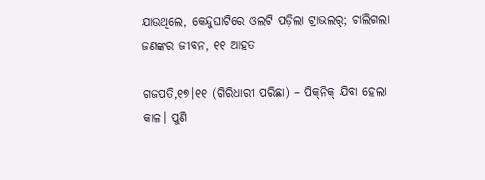ଯାଉଥିଲେ, କେନ୍ଦୁଘାଟିରେ ଓଲଟି ପଡ଼ିଲା ଟ୍ରାଭଲର୍‌; ଚାଲିଗଲା ଜଣଙ୍କର ଜୀବନ, ୧୧ ଆହତ

ଗଜପତି,୧୭।୧୧ (ଗିରିଧାରୀ ପରିଛା) – ପିକ୍‌ନିକ୍‌ ଯିବା ହେଲା କାଳ। ପୁଣି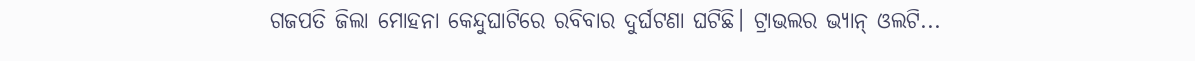ଗଜପତି ଜିଲା ମୋହନା କେନ୍ଦୁଘାଟିରେ ରବିବାର ଦୁର୍ଘଟଣା ଘଟିଛି। ଟ୍ରାଭଲର ଭ୍ୟାନ୍‌ ଓଲଟି...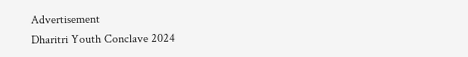Advertisement
Dharitri Youth Conclave 2024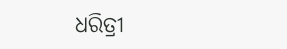ଧରିତ୍ରୀ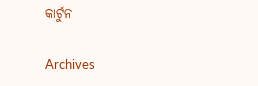କାର୍ଟୁନ

Archives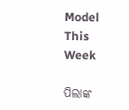Model This Week

ପିଲାଙ୍କ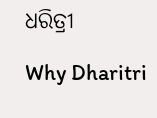ଧରିତ୍ରୀ

Why Dharitri